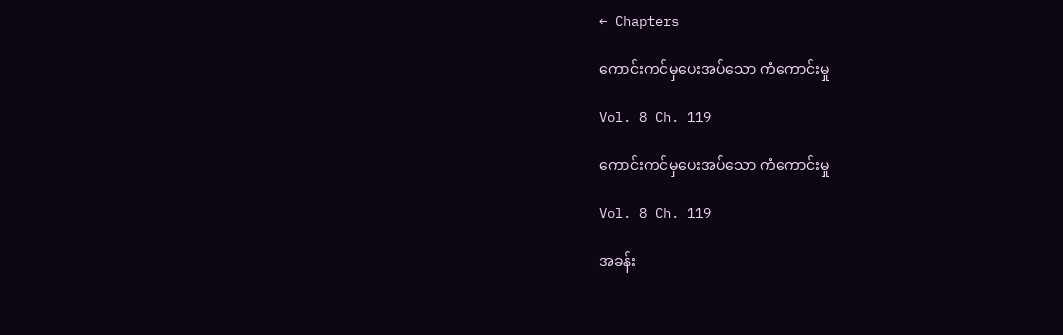← Chapters

ကောင်းကင်မှပေးအပ်သော ကံကောင်းမှု

Vol. 8 Ch. 119

ကောင်းကင်မှပေးအပ်သော ကံကောင်းမှု

Vol. 8 Ch. 119

အခန်း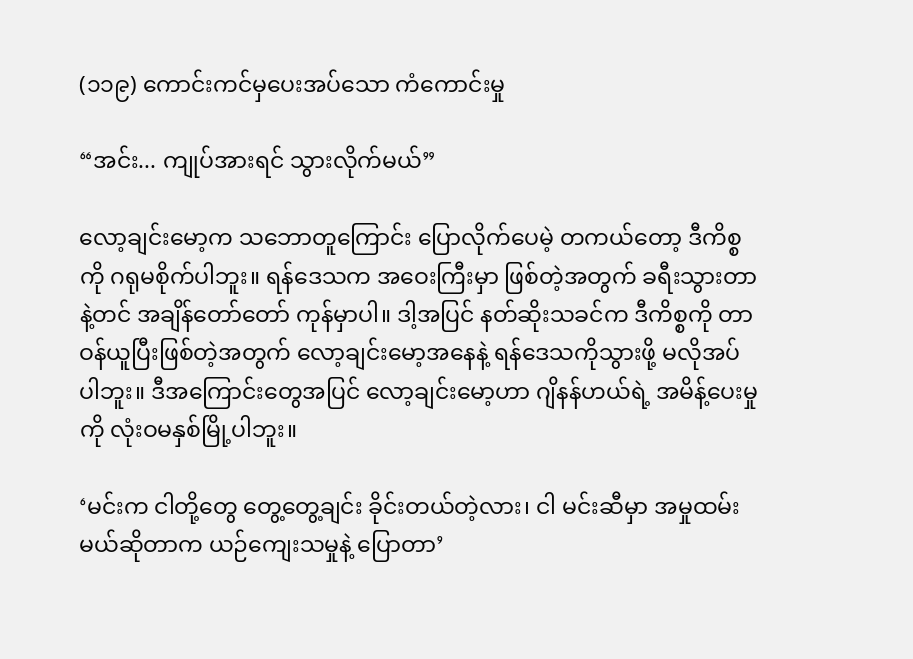(၁၁၉) ကောင်းကင်မှပေးအပ်သော ကံကောင်းမှု

“အင်း... ကျုပ်အားရင် သွားလိုက်မယ်”

လော့ချင်းမော့က သဘောတူကြောင်း ပြောလိုက်ပေမဲ့ တကယ်တော့ ဒီကိစ္စကို ဂရုမစိုက်ပါဘူး။ ရန်ဒေသက အဝေးကြီးမှာ ဖြစ်တဲ့အတွက် ခရီးသွားတာနဲ့တင် အချိန်တော်တော် ကုန်မှာပါ။ ဒါ့အပြင် နတ်ဆိုးသခင်က ဒီကိစ္စကို တာဝန်ယူပြီးဖြစ်တဲ့အတွက် လော့ချင်းမော့အနေနဲ့ ရန်ဒေသကိုသွားဖို့ မလိုအပ်ပါဘူး။ ဒီအကြောင်းတွေအပြင် လော့ချင်းမော့ဟာ ဂျိနန်ဟယ်ရဲ့ အမိန့်ပေးမှုကို လုံးဝမနှစ်မြို့ပါဘူး။

‘မင်းက ငါတို့တွေ တွေ့တွေ့ချင်း ခိုင်းတယ်တဲ့လား၊ ငါ မင်းဆီမှာ အမှုထမ်းမယ်ဆိုတာက ယဉ်ကျေးသမှုနဲ့ ပြောတာ’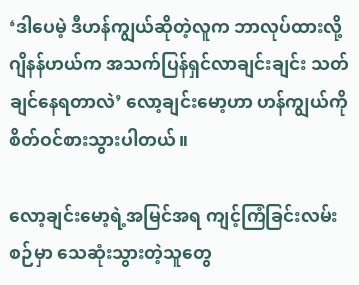‘ဒါပေမဲ့ ဒီဟန်ကျွယ်ဆိုတဲ့လူက ဘာလုပ်ထားလို့ ဂျိနန်ဟယ်က အသက်ပြန်ရှင်လာချင်းချင်း သတ်ချင်နေရတာလဲ’ လော့ချင်းမော့ဟာ ဟန်ကျွယ်ကို စိတ်ဝင်စားသွားပါတယ်။

လော့ချင်းမော့ရဲ့အမြင်အရ ကျင့်ကြံခြင်းလမ်းစဉ်မှာ သေဆုံးသွားတဲ့သူတွေ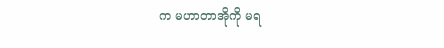က မဟာတာအိုကို မရ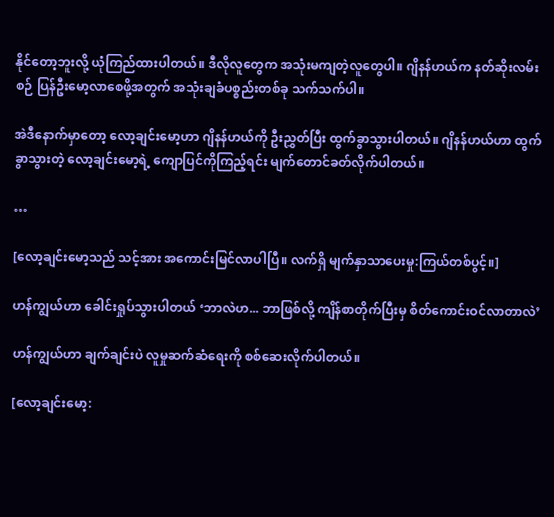နိုင်တော့ဘူးလို့ ယုံကြည်ထားပါတယ်။ ဒီလိုလူတွေက အသုံးမကျတဲ့လူတွေပါ။ ဂျိနန်ဟယ်က နတ်ဆိုးလမ်းစဉ် ပြန်ဦးမော့လာစေဖို့အတွက် အသုံးချခံပစ္စည်းတစ်ခု သက်သက်ပါ။

အဲဒီနောက်မှာတော့ လော့ချင်းမော့ဟာ ဂျိနန်ဟယ်ကို ဦးညွှတ်ပြီး ထွက်ခွာသွားပါတယ်။ ဂျိနန်ဟယ်ဟာ ထွက်ခွာသွားတဲ့ လော့ချင်းမော့ရဲ့ ကျောပြင်ကိုကြည့်ရင်း မျက်တောင်ခတ်လိုက်ပါတယ်။

…

[လော့ချင်းမော့သည် သင့်အား အကောင်းမြင်လာပါပြီ။ လက်ရှိ မျက်နှာသာပေးမှု:ကြယ်တစ်ပွင့်။]

ဟန်ကျွယ်ဟာ ခေါင်းရှုပ်သွားပါတယ် ‘ဘာလဲဟ... ဘာဖြစ်လို့ ကျိန်စာတိုက်ပြီးမှ စိတ်ကောင်းဝင်လာတာလဲ’

ဟန်ကျွယ်ဟာ ချက်ချင်းပဲ လူမှုဆက်ဆံရေးကို စစ်ဆေးလိုက်ပါတယ်။

[လော့ချင်းမော့: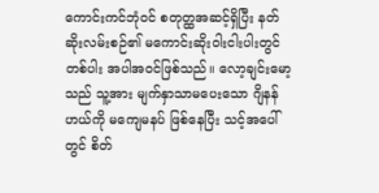ကောင်းကင်ဘုံဝင် စတုတ္ထအဆင့်ရှိပြီး နတ်ဆိုးလမ်းစဉ်၏ မကောင်းဆိုးဝါးငါးပါးတွင် တစ်ပါး အပါအဝင်ဖြစ်သည်။ လော့ချင်းမော့သည် သူ့အား မျက်နှာသာမပေးသော ဂျိနန်ဟယ်ကို မကျေမနပ် ဖြစ်နေပြီး သင့်အပေါ်တွင် စိတ်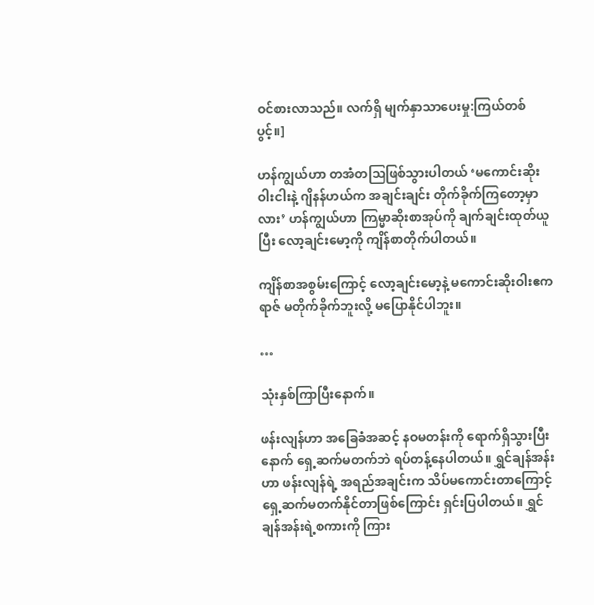ဝင်စားလာသည်။ လက်ရှိ မျက်နှာသာပေးမှု:ကြယ်တစ်ပွင့်။]

ဟန်ကျွယ်ဟာ တအံတဩဖြစ်သွားပါတယ် ‘မကောင်းဆိုးဝါးငါးနဲ့ ဂျိနန်ဟယ်က အချင်းချင်း တိုက်ခိုက်ကြတော့မှာလား’ ဟန်ကျွယ်ဟာ ကြမ္မာဆိုးစာအုပ်ကို ချက်ချင်းထုတ်ယူပြီး လော့ချင်းမော့ကို ကျိန်စာတိုက်ပါတယ်။

ကျိန်စာအစွမ်းကြောင့် လော့ချင်းမော့နဲ့ မကောင်းဆိုးဝါးဧကရာဇ် မတိုက်ခိုက်ဘူးလို့ မပြောနိုင်ပါဘူး။

…

သုံးနှစ်ကြာပြီးနောက်။

ဖန်းလျန်ဟာ အခြေခံအဆင့် နဝမတန်းကို ရောက်ရှိသွားပြီးနောက် ရှေ့ဆက်မတက်ဘဲ ရပ်တန့်နေပါတယ်။ ရွှင်ချန်အန်းဟာ ဖန်းလျန်ရဲ့ အရည်အချင်းက သိပ်မကောင်းတာကြောင့် ရှေ့ဆက်မတက်နိုင်တာဖြစ်ကြောင်း ရှင်းပြပါတယ်။ ရွှင်ချန်အန်းရဲ့စကားကို ကြား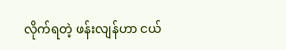လိုက်ရတဲ့ ဖန်းလျန်ဟာ ငယ်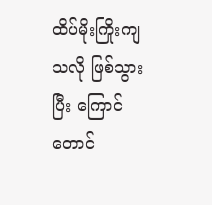ထိပ်မိုးကြိုးကျသလို ဖြစ်သွားပြီး ကြောင်တောင်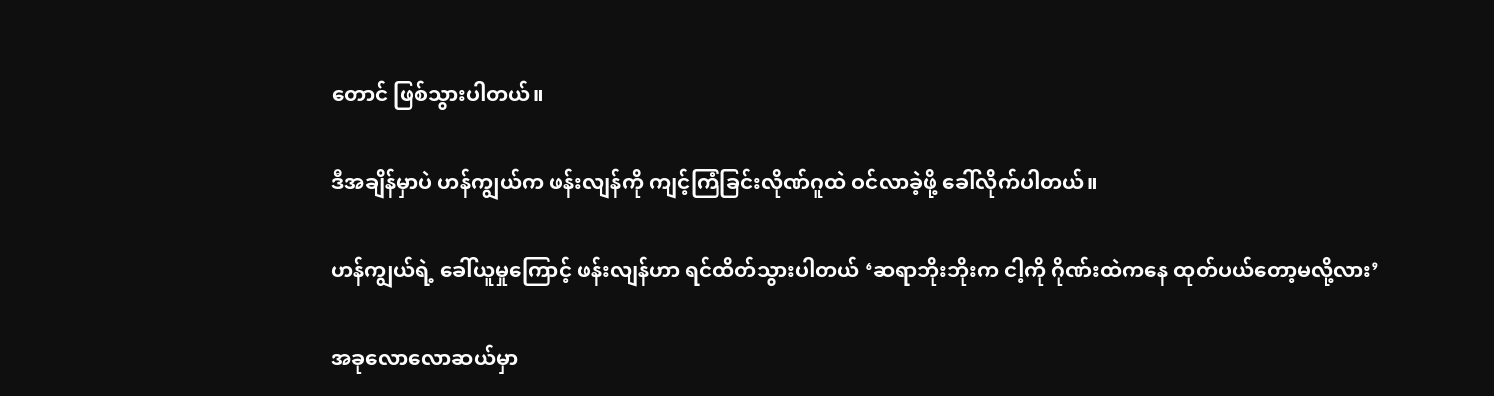တောင် ဖြစ်သွားပါတယ်။

ဒီအချိန်မှာပဲ ဟန်ကျွယ်က ဖန်းလျန်ကို ကျင့်ကြံခြင်းလိုဏ်ဂူထဲ ဝင်လာခဲ့ဖို့ ခေါ်လိုက်ပါတယ်။

ဟန်ကျွယ်ရဲ့ ခေါ်ယူမှုကြောင့် ဖန်းလျန်ဟာ ရင်ထိတ်သွားပါတယ် ‘ဆရာဘိုးဘိုးက ငါ့ကို ဂိုဏ်းထဲကနေ ထုတ်ပယ်တော့မလို့လား’

အခုလောလောဆယ်မှာ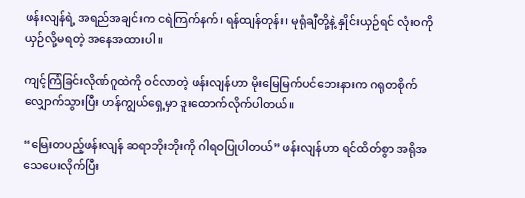ဖန်းလျန်ရဲ့ အရည်အချင်းက ငရဲကြက်နက်၊ ရန်ထျန်တုန်း၊ မုရုံချီတို့နဲ့ နှိုင်းယှဉ်ရင် လုံးဝကိုယှဉ်လို့မရတဲ့ အနေအထားပါ။

ကျင့်ကြံခြင်းလိုဏ်ဂူထဲကို ဝင်လာတဲ့ ဖန်းလျန်ဟာ မိုးမြေမြက်ပင်ဘေးနားက ဂရုတစိုက်လျှောက်သွားပြီး ဟန်ကျွယ်ရှေ့မှာ ဒူးထောက်လိုက်ပါတယ်။

“မြေးတပည့်ဖန်းလျန် ဆရာဘိုးဘိုးကို ဂါရဝပြုပါတယ်” ဖန်းလျန်ဟာ ရင်ထိတ်စွာ အရိုအသေပေးလိုက်ပြီး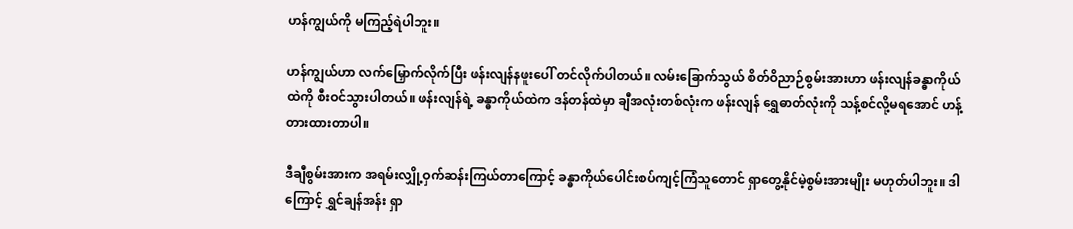ဟန်ကျွယ်ကို မကြည့်ရဲပါဘူး။

ဟန်ကျွယ်ဟာ လက်မြှောက်လိုက်ပြီး ဖန်းလျန်နဖူးပေါ် တင်လိုက်ပါတယ်။ လမ်းခြောက်သွယ် စိတ်ဝိညာဉ်စွမ်းအားဟာ ဖန်းလျန်ခန္ဓာကိုယ်ထဲကို စီးဝင်သွားပါတယ်။ ဖန်းလျန်ရဲ့ ခန္ဓာကိုယ်ထဲက ဒန်တန်ထဲမှာ ချီအလုံးတစ်လုံးက ဖန်းလျန် ရွှေဓာတ်လုံးကို သန့်စင်လို့မရအောင် ဟန့်တားထားတာပါ။

ဒီချီစွမ်းအားက အရမ်းလျှို့ဝှက်ဆန်းကြယ်တာကြောင့် ခန္ဓာကိုယ်ပေါင်းစပ်ကျင့်ကြံသူတောင် ရှာတွေ့နိုင်မဲ့စွမ်းအားမျိုး မဟုတ်ပါဘူး။ ဒါကြောင့် ရွှင်ချန်အန်း ရှာ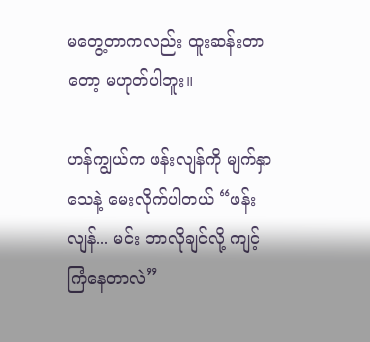မတွေ့တာကလည်း ထူးဆန်းတာတော့ မဟုတ်ပါဘူး။

ဟန်ကျွယ်က ဖန်းလျန်ကို မျက်နှာသေနဲ့ မေးလိုက်ပါတယ် “ဖန်းလျန်... မင်း ဘာလိုချင်လို့ ကျင့်ကြံနေတာလဲ”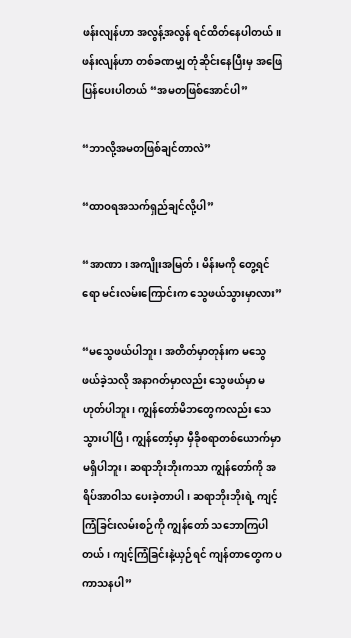ဖန်းလျန်ဟာ အလွန့်အလွန် ရင်ထိတ်နေပါတယ်။ ဖန်းလျန်ဟာ တစ်ခဏမျှ တုံဆိုင်းနေပြီးမှ အဖြေပြန်ပေးပါတယ် “အမတဖြစ်အောင်ပါ”

“ဘာလို့အမတဖြစ်ချင်တာလဲ”

“ထာဝရအသက်ရှည်ချင်လို့ပါ”

“အာဏာ၊ အကျိုးအမြတ်၊ မိန်းမကို တွေ့ရင်ရော မင်းလမ်းကြောင်းက သွေဖယ်သွားမှာလား”

“မသွေဖယ်ပါဘူး၊ အတိတ်မှာတုန်းက မသွေဖယ်ခဲ့သလို အနာဂတ်မှာလည်း သွေဖယ်မှာ မဟုတ်ပါဘူး၊ ကျွန်တော်မိဘတွေကလည်း သေသွားပါပြီ၊ ကျွန်တော့်မှာ မှီခိုစရာတစ်ယောက်မှာ မရှိပါဘူး၊ ဆရာဘိုးဘိုးကသာ ကျွန်တော်ကို အရိပ်အာဝါသ ပေးခဲ့တာပါ၊ ဆရာဘိုးဘိုးရဲ့ ကျင့်ကြံခြင်းလမ်းစဉ်ကို ကျွန်တော် သဘောကြပါတယ်၊ ကျင့်ကြံခြင်းနဲ့ယှဉ်ရင် ကျန်တာတွေက ပကာသနပါ”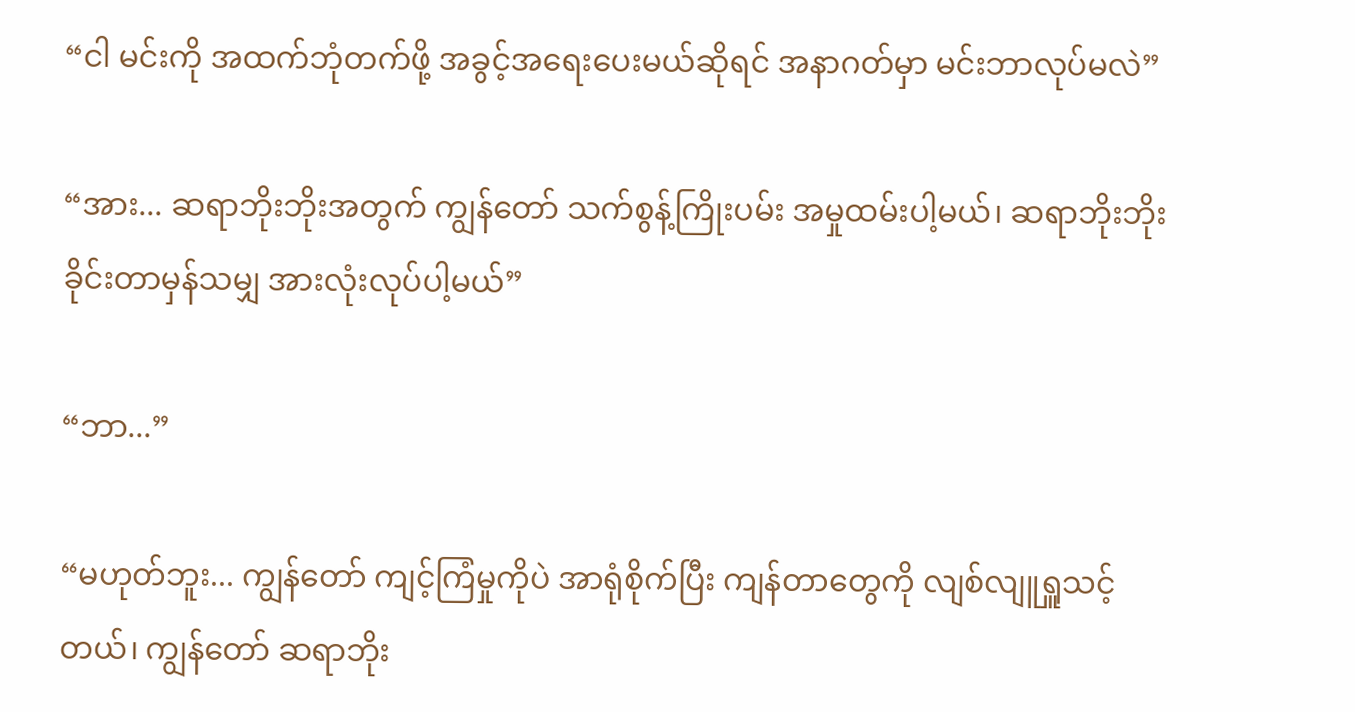“ငါ မင်းကို အထက်ဘုံတက်ဖို့ အခွင့်အရေးပေးမယ်ဆိုရင် အနာဂတ်မှာ မင်းဘာလုပ်မလဲ”

“အား... ဆရာဘိုးဘိုးအတွက် ကျွန်တော် သက်စွန့်ကြိုးပမ်း အမှုထမ်းပါ့မယ်၊ ဆရာဘိုးဘိုး ခိုင်းတာမှန်သမျှ အားလုံးလုပ်ပါ့မယ်”

“ဘာ...”

“မဟုတ်ဘူး... ကျွန်တော် ကျင့်ကြံမှုကိုပဲ အာရုံစိုက်ပြီး ကျန်တာတွေကို လျစ်လျူရှူသင့်တယ်၊ ကျွန်တော် ဆရာဘိုး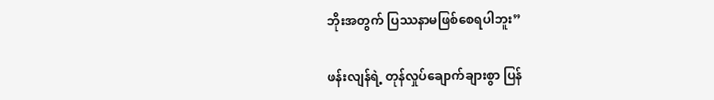ဘိုးအတွက် ပြဿနာမဖြစ်စေရပါဘူး”

ဖန်းလျန်ရဲ့ တုန်လှုပ်ချောက်ချားစွာ ပြန်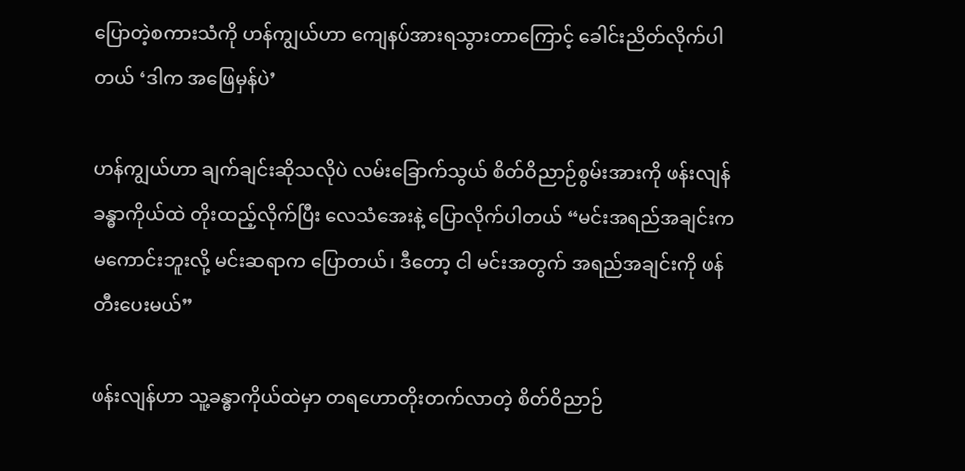ပြောတဲ့စကားသံကို ဟန်ကျွယ်ဟာ ကျေနပ်အားရသွားတာကြောင့် ခေါင်းညိတ်လိုက်ပါတယ် ‘ဒါက အဖြေမှန်ပဲ’

ဟန်ကျွယ်ဟာ ချက်ချင်းဆိုသလိုပဲ လမ်းခြောက်သွယ် စိတ်ဝိညာဉ်စွမ်းအားကို ဖန်းလျန်ခန္ဓာကိုယ်ထဲ‌ တိုးထည့်လိုက်ပြီး လေသံအေးနဲ့ ပြောလိုက်ပါတယ် “မင်းအရည်အချင်းက မကောင်းဘူးလို့ မင်းဆရာက ပြောတယ်၊ ဒီတော့ ငါ မင်းအတွက် အရည်အချင်းကို ဖန်တီးပေးမယ်”

ဖန်းလျန်ဟာ သူ့ခန္ဓာကိုယ်ထဲမှာ တရဟောတိုးတက်လာတဲ့ စိတ်ဝိညာဉ်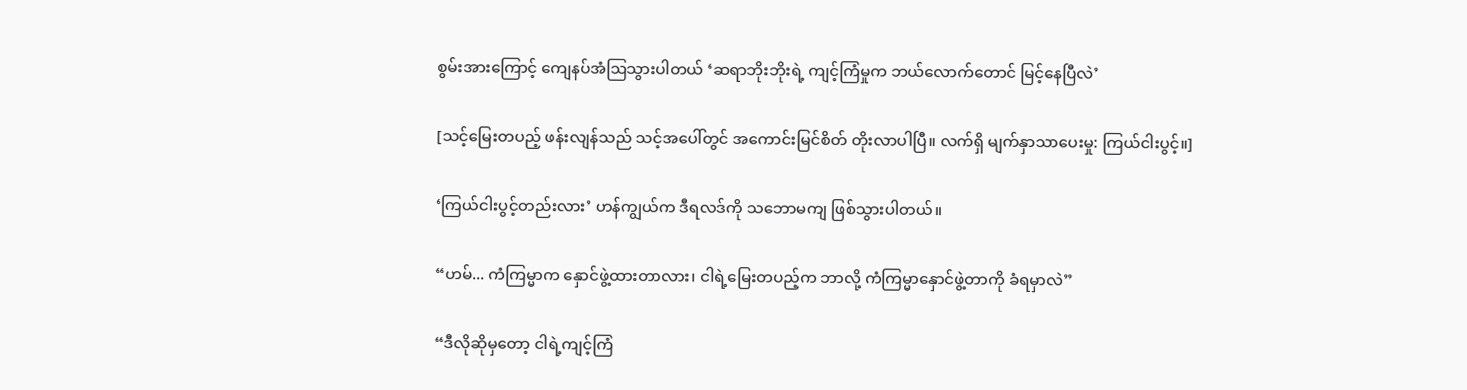စွမ်းအားကြောင့် ကျေနပ်အံဩသွားပါတယ် ‘ဆရာဘိုးဘိုးရဲ့ ကျင့်ကြံမှုက ဘယ်လောက်တောင် မြင့်နေပြီလဲ’

[သင့်မြေးတပည့် ဖန်းလျန်သည် သင့်အပေါ်တွင် အကောင်းမြင်စိတ် တိုးလာပါပြီ။ လက်ရှိ မျက်နှာသာပေးမှု: ကြယ်ငါးပွင့်။]

‘ကြယ်ငါးပွင့်တည်းလား’ ဟန်ကျွယ်က ဒီရလဒ်ကို သဘောမကျ ဖြစ်သွားပါတယ်။

“ဟမ်... ကံကြမ္မာက နှောင်ဖွဲ့ထားတာလား၊ ငါရဲ့မြေးတပည့်က ဘာလို့ ကံကြမ္မာနှောင်ဖွဲ့တာကို ခံရမှာလဲ”

“ဒီလိုဆိုမှတော့ ငါရဲ့ကျင့်ကြံ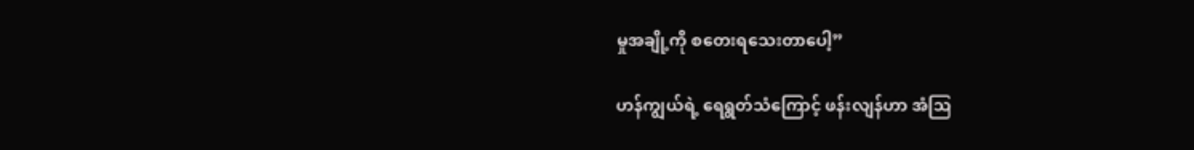မှုအချို့ကို စတေးရသေးတာပေါ့”

ဟန်ကျွယ်ရဲ့ ရေရွတ်သံကြောင့် ဖန်းလျန်ဟာ အံဩ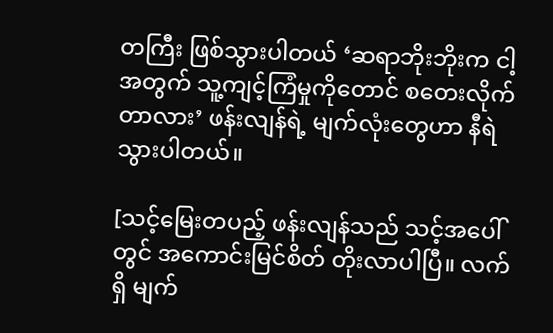တကြီး ဖြစ်သွားပါတယ် ‘ဆရာဘိုးဘိုးက ငါ့အတွက် သူ့ကျင့်ကြံမှုကိုတောင် စတေးလိုက်တာလား’ ဖန်းလျန်ရဲ့ မျက်လုံးတွေဟာ နီရဲသွားပါတယ်။

[သင့်မြေးတပည့် ဖန်းလျန်သည် သင့်အပေါ်တွင် အကောင်းမြင်စိတ် တိုးလာပါပြီ။ လက်ရှိ မျက်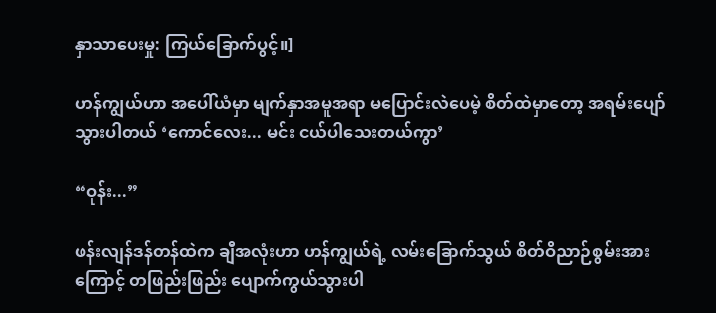နှာသာပေးမှု: ကြယ်ခြောက်ပွင့်။]

ဟန်ကျွယ်ဟာ အပေါ်ယံမှာ မျက်နှာအမူအရာ မပြောင်းလဲပေမဲ့ စိတ်ထဲမှာတော့ အရမ်းပျော်သွားပါတယ် ‘ကောင်လေး... မင်း ငယ်ပါသေးတယ်ကွာ’

“ဝုန်း...”

ဖန်းလျန်ဒန်တန်ထဲက ချီအလုံးဟာ ဟန်ကျွယ်ရဲ့ လမ်းခြောက်သွယ် စိတ်ဝိညာဉ်စွမ်းအားကြောင့် တဖြည်းဖြည်း ပျောက်ကွယ်သွားပါ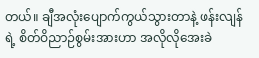တယ်။ ချီအလုံးပျောက်ကွယ်သွားတာနဲ့ ဖန်းလျန်ရဲ့ စိတ်ဝိညာဉ်စွမ်းအားဟာ အလိုလိုအေးခဲ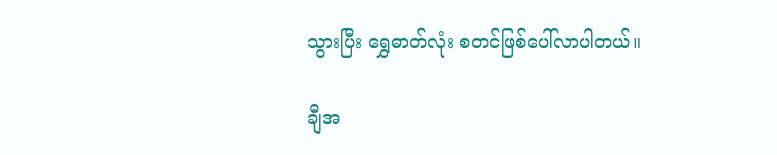သွားပြီး ‌ရွှေဓာတ်လုံး စတင်ဖြစ်ပေါ်လာပါတယ်။

ချီအ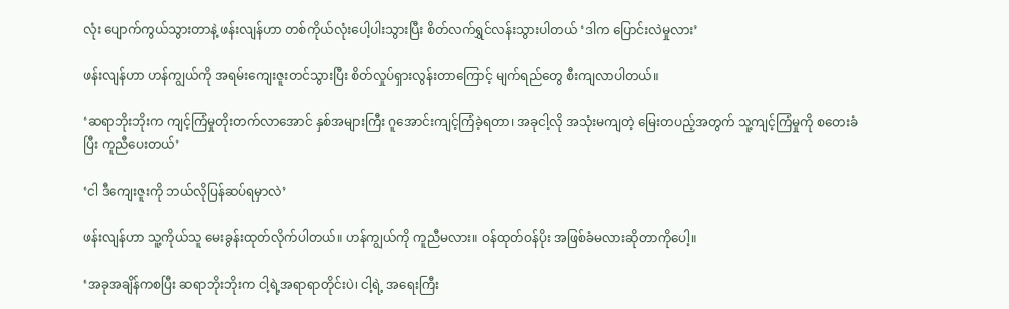လုံး ပျောက်ကွယ်သွားတာနဲ့ ဖန်းလျန်ဟာ တစ်ကိုယ်လုံးပေါ့ပါးသွားပြီး စိတ်လက်ရွှင်လန်းသွားပါတယ် ‘ဒါက ပြောင်းလဲမှုလား’

ဖန်းလျန်ဟာ ဟန်ကျွယ်ကို အရမ်းကျေးဇူးတင်သွားပြီး စိတ်လှုပ်ရှားလွန်းတာကြောင့် မျက်ရည်တွေ စီးကျလာပါတယ်။

‘ဆရာဘိုးဘိုးက ကျင့်ကြံမှုတိုးတက်လာအောင် နှစ်အများကြီး ဂူအောင်းကျင့်ကြံခဲ့ရတာ၊ အခုငါ့လို အသုံးမကျတဲ့ မြေးတပည့်အတွက် သူ့ကျင့်ကြံမှုကို စတေးခံပြီး ကူညီပေးတယ်’

‘ငါ ဒီကျေးဇူးကို ဘယ်လိုပြန်ဆပ်ရမှာလဲ’

ဖန်းလျန်ဟာ သူ့ကိုယ်သူ မေးခွန်းထုတ်လိုက်ပါတယ်။ ဟန်ကျွယ်ကို ကူညီမလား။ ဝန်ထုတ်ဝန်ပိုး အဖြစ်ခံမလားဆိုတာကိုပေါ့။

‘အခုအချိန်ကစပြီး ဆရာဘိုးဘိုးက ငါ့ရဲ့အရာရာတိုင်းပဲ၊ ငါ့ရဲ့ အရေးကြီး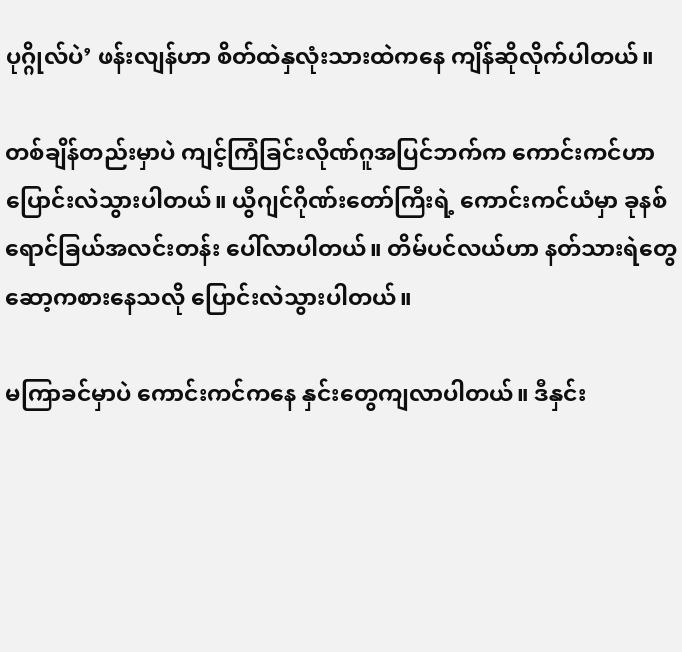ပုဂ္ဂိုလ်ပဲ’ ဖန်းလျန်ဟာ စိတ်ထဲနှလုံးသားထဲကနေ ကျိန်ဆိုလိုက်ပါတယ်။

တစ်ချိန်တည်းမှာပဲ ကျင့်ကြံခြင်းလိုဏ်ဂူအပြင်ဘက်က ကောင်းကင်ဟာ ပြောင်းလဲသွားပါတယ်။ ယွီဂျင်ဂိုဏ်းတော်ကြီးရဲ့ ကောင်းကင်ယံမှာ ခုနစ်ရောင်ခြယ်အလင်းတန်း ပေါ်လာပါတယ်။ တိမ်ပင်လယ်ဟာ နတ်သားရဲတွေ ဆော့ကစားနေသလို ပြောင်းလဲသွားပါတယ်။

မကြာခင်မှာပဲ ကောင်းကင်ကနေ နှင်းတွေကျလာပါတယ်။ ဒီနှင်း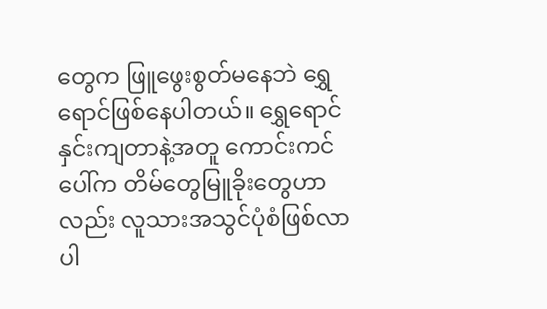တွေက ဖြူဖွေးစွတ်မနေဘဲ ရွှေရောင်ဖြစ်နေပါတယ်။ ရွှေရောင်နှင်းကျတာနဲ့အတူ ကောင်းကင်ပေါ်က တိမ်တွေမြူခိုးတွေဟာလည်း လူသားအသွင်ပုံစံဖြစ်လာပါ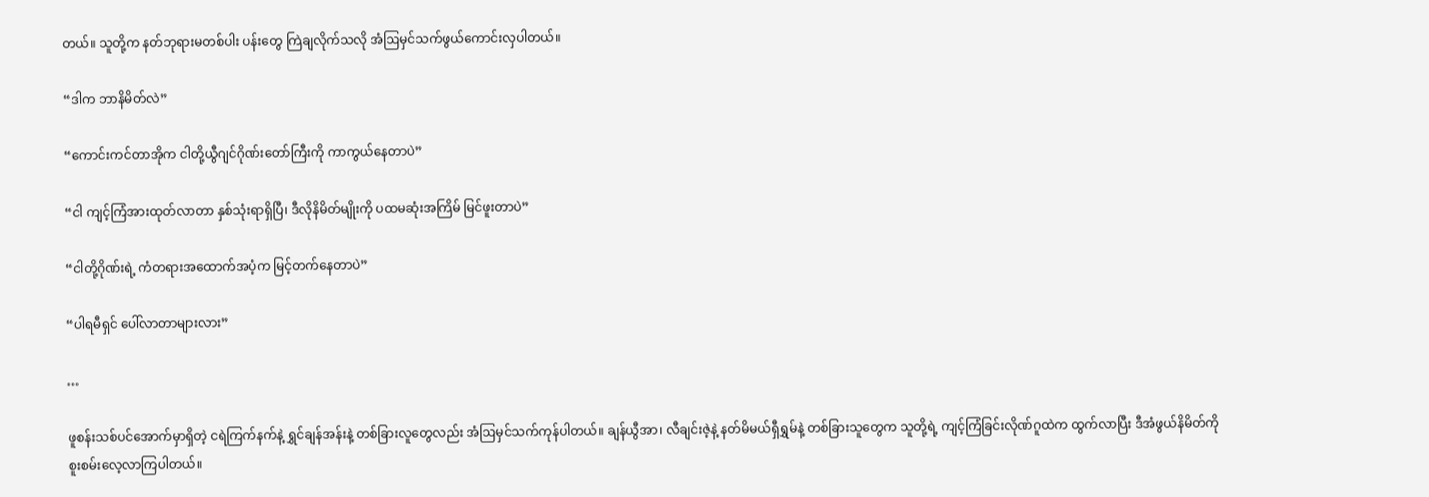တယ်။ သူတို့က နတ်ဘုရားမတစ်ပါး ပန်းတွေ ကြဲချလိုက်သလို အံဩမှင်သက်ဖွယ်ကောင်းလှပါတယ်။

“ဒါက ဘာနိမိတ်လဲ”

“ကောင်းကင်တာအိုက ငါတို့ယွီဂျင်ဂိုဏ်းတော်ကြီးကို ကာကွယ်နေတာပဲ”

“ငါ ကျင့်ကြံအားထုတ်လာတာ နှစ်သုံးရာရှိပြီ၊ ဒီလိုနိမိတ်မျိုးကို ပထမဆုံးအကြိမ် မြင်ဖူးတာပဲ”

“ငါတို့ဂိုဏ်းရဲ့ ကံတရားအထောက်အပံ့က မြင့်တက်နေတာပဲ”

“ပါရမီရှင် ပေါ်လာတာများလား”

…

ဖူစန်းသစ်ပင်အောက်မှာရှိတဲ့ ငရဲကြက်နက်နဲ့ ရွှင်ချန်အန်းနဲ့ တစ်ခြားလူတွေလည်း အံဩမှင်သက်ကုန်ပါတယ်။ ချန်ယွီအာ၊ လီချင်းဇဲ့နဲ့ နတ်မိမယ်ရှီရွှမ်နဲ့ တစ်ခြားသူတွေက သူတို့ရဲ့ ကျင့်ကြံခြင်းလိုဏ်ဂူထဲက ထွက်လာပြီး ဒီအံဖွယ်နိမိတ်ကို စူးစမ်းလေ့လာကြပါတယ်။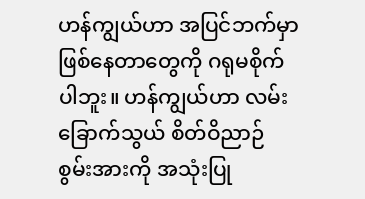ဟန်ကျွယ်ဟာ အပြင်ဘက်မှာ ဖြစ်နေတာတွေကို ဂရုမစိုက်ပါဘူး။ ဟန်ကျွယ်ဟာ လမ်းခြောက်သွယ် စိတ်ဝိညာဉ်စွမ်းအားကို အသုံးပြု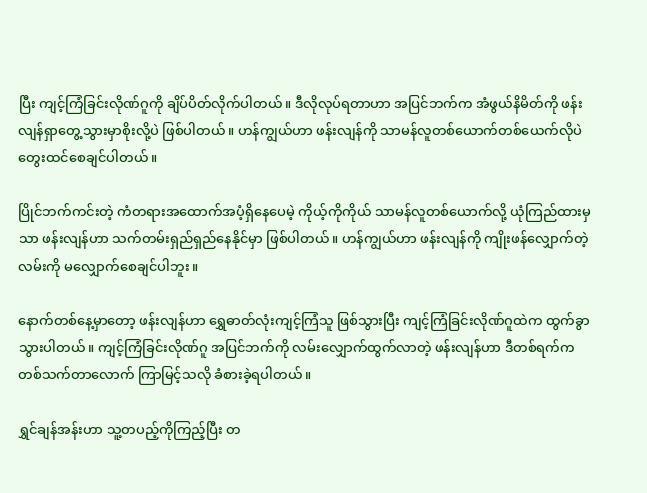ပြီး ကျင့်ကြံခြင်းလိုဏ်ဂူကို ချိပ်ပိတ်လိုက်ပါတယ်။ ဒီလိုလုပ်ရတာဟာ အပြင်ဘက်က အံဖွယ်နိမိတ်ကို ဖန်းလျန်ရှာတွေ့သွားမှာစိုးလို့ပဲ ဖြစ်ပါတယ်။ ဟန်ကျွယ်ဟာ ဖန်းလျန်ကို သာမန်လူတစ်ယောက်တစ်ယေက်လိုပဲ တွေးထင်စေချင်ပါတယ်။

ပြိုင်ဘက်ကင်းတဲ့ ကံတရားအထောက်အပံ့ရှိနေပေမဲ့ ကိုယ့်ကိုကိုယ် သာမန်လူတစ်ယောက်လို့ ယုံကြည်ထားမှသာ ဖန်းလျန်ဟာ သက်တမ်းရှည်ရှည်နေနိုင်မှာ ဖြစ်ပါတယ်။ ဟန်ကျွယ်ဟာ ဖန်းလျန်ကို ကျိုးဖန်လျှောက်တဲ့လမ်းကို မလျှောက်စေချင်ပါဘူး။

နောက်တစ်နေ့မှာတော့ ဖန်းလျန်ဟာ ရွှေဓာတ်လုံးကျင့်ကြံသူ ဖြစ်သွားပြီး ကျင့်ကြံခြင်းလိုဏ်ဂူထဲက ထွက်ခွာသွားပါတယ်။ ကျင့်ကြံခြင်းလိုဏ်ဂူ အပြင်ဘက်ကို လမ်းလျှောက်ထွက်လာတဲ့ ဖန်းလျန်ဟာ ဒီတစ်ရက်က တစ်သက်တာလောက် ကြာမြင့်သလို ခံစားခဲ့ရပါတယ်။

ရွှင်ချန်အန်းဟာ သူ့တပည့်ကိုကြည့်ပြီး တ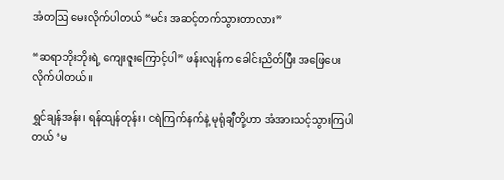အံတဩ မေးလိုက်ပါတယ် “မင်း အဆင့်တက်သွားတာလား”

“ဆရာဘိုးဘိုးရဲ့ ကျေးဇူးကြောင့်ပါ” ဖန်းလျန်က ခေါင်းညိတ်ပြီး အဖြေပေးလိုက်ပါတယ်။

ရွှင်ချန်အန်း၊ ရန်ထျန်တုန်း၊ ငရဲကြက်နက်နဲ့ မုရုံချီတို့ဟာ အံအားသင့်သွားကြပါတယ် ‘မ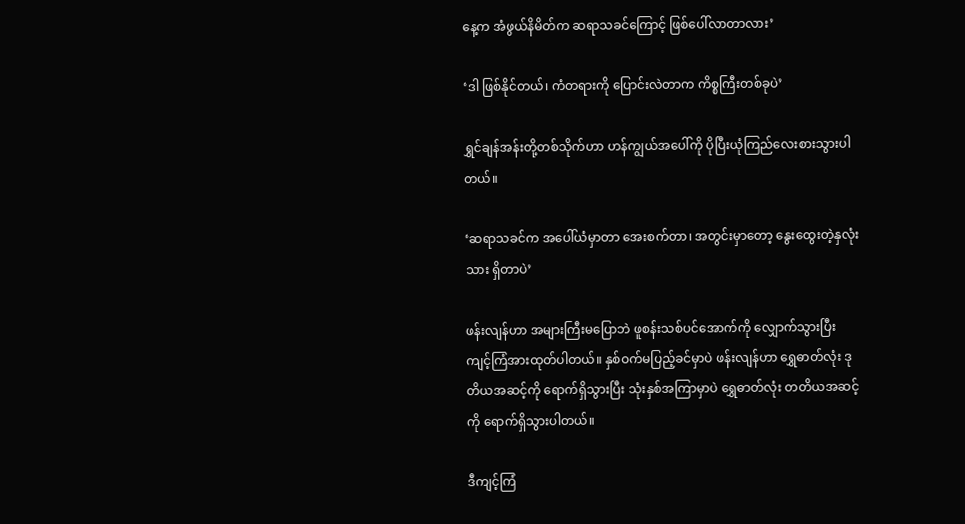နေ့က အံဖွယ်နိမိတ်က ဆရာသခင်ကြောင့် ဖြစ်ပေါ်လာတာလား’

‘ဒါ ဖြစ်နိုင်တယ်၊ ကံတရားကို ပြောင်းလဲတာက ကိစ္စကြီးတစ်ခုပဲ’

ရွှင်ချန်အန်းတို့တစ်သိုက်ဟာ ဟန်ကျွယ်အပေါ်ကို ပိုပြီးယုံကြည်လေးစားသွားပါတယ်။

‘ဆရာသခင်က အပေါ်ယံမှာတာ အေးစက်တာ၊ အတွင်းမှာတော့ နွေးထွေးတဲ့နှလုံးသား ရှိတာပဲ’

ဖန်းလျန်ဟာ အများကြီးမပြောဘဲ ဖူစန်းသစ်ပင်အောက်ကို လျှောက်သွားပြီး ကျင့်ကြံအားထုတ်ပါတယ်။ နှစ်ဝက်မပြည့်ခင်မှာပဲ ဖန်းလျန်ဟာ ရွှေဓာတ်လုံး ဒုတိယအဆင့်ကို ရောက်ရှိသွားပြီး သုံးနှစ်အကြာမှာပဲ ရွှေဓာတ်လုံး တတိယအဆင့်ကို ရောက်ရှိသွားပါတယ်။

ဒီကျင့်ကြံ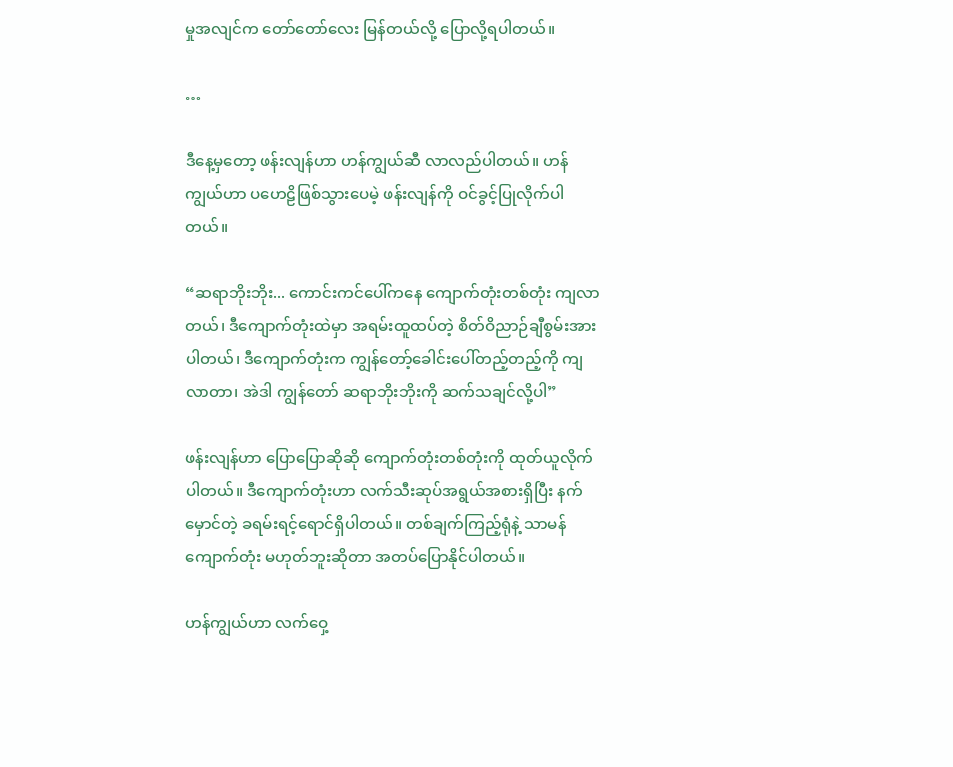မှုအလျင်က တော်တော်လေး မြန်တယ်လို့ ပြောလို့ရပါတယ်။

…

ဒီနေ့မှတော့ ဖန်းလျန်ဟာ ဟန်ကျွယ်ဆီ လာလည်ပါတယ်။ ဟန်ကျွယ်ဟာ ပဟေဠိဖြစ်သွားပေမဲ့ ဖန်းလျန်ကို ဝင်ခွင့်ပြုလိုက်ပါတယ်။

“ဆရာဘိုးဘိုး... ကောင်းကင်ပေါ်ကနေ ကျောက်တုံးတစ်တုံး ကျလာတယ်၊ ဒီကျောက်တုံးထဲမှာ အရမ်းထူထပ်တဲ့ စိတ်ဝိညာဉ်ချီစွမ်းအား ပါတယ်၊ ဒီကျောက်တုံးက ကျွန်တော့်ခေါင်းပေါ်တည့်တည့်ကို ကျလာတာ၊ အဲဒါ ကျွန်တော် ဆရာဘိုးဘိုးကို ဆက်သချင်လို့ပါ”

ဖန်းလျန်ဟာ ပြောပြောဆိုဆို ကျောက်တုံးတစ်တုံးကို ထုတ်ယူလိုက်ပါတယ်။ ဒီကျောက်တုံးဟာ လက်သီးဆုပ်အရွယ်အစားရှိပြီး နက်မှောင်တဲ့ ခရမ်းရင့်ရောင်ရှိပါတယ်။ တစ်ချက်ကြည့်ရုံနဲ့ သာမန်ကျောက်တုံး မဟုတ်ဘူးဆိုတာ အတပ်ပြောနိုင်ပါတယ်။

ဟန်ကျွယ်ဟာ လက်ဝှေ့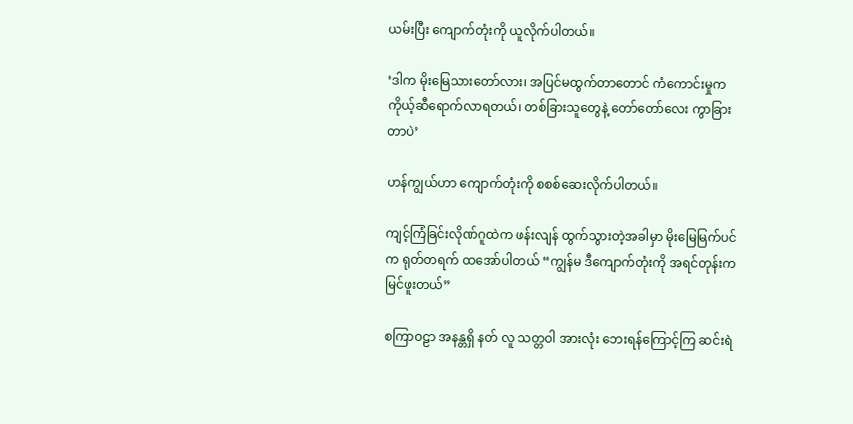ယမ်းပြီး ကျောက်တုံးကို ယူလိုက်ပါတယ်။

‘ဒါက မိုးမြေသားတော်လား၊ အပြင်မထွက်တာတောင် ကံကောင်းမှုက ကိုယ့်ဆီရောက်လာရတယ်၊ တစ်ခြားသူတွေနဲ့ တော်တော်လေး ကွာခြားတာပဲ’

ဟန်ကျွယ်ဟာ ကျောက်တုံးကို စစစ်ဆေးလိုက်ပါတယ်။

ကျင့်ကြံခြင်းလိုဏ်ဂူထဲက ဖန်းလျန် ထွက်သွားတဲ့အခါမှာ မိုးမြေမြက်ပင်က ရုတ်တရက် ထအော်ပါတယ် “ကျွန်မ ဒီကျောက်တုံးကို အရင်တုန်းက မြင်ဖူးတယ်”

စကြာဝဠာ အနန္တရှိ နတ် လူ သတ္တဝါ အားလုံး ဘေးရန်ကြောင့်ကြ ဆင်းရဲ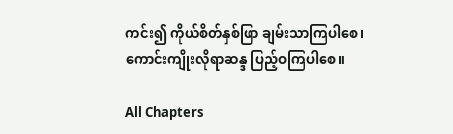ကင်း၍ ကိုယ်စိတ်နှစ်ဖြာ ချမ်းသာကြပါစေ၊ ကောင်းကျိုးလိုရာဆန္ဒ ပြည့်ဝကြပါစေ။

All Chapters